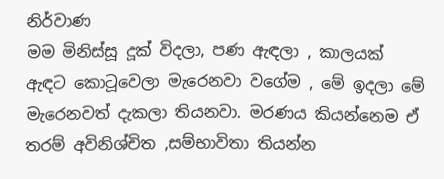නිර්වාණ
මම මිනිස්සූ දූක් විදලා, පණ ඇඳලා , කාලයක් ඇඳට කොටූවෙලා මැරෙනවා වගේම , මේ ඉදලා මේ මැරෙනවත් දැකලා තියනවා. මරණය කියන්නෙම ඒ තරම් අවිනිශ්චිත ,සම්භාවිතා තියන්න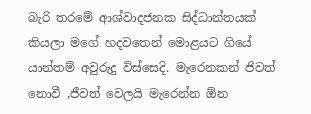බැරි තරමේ ආශ්වාදජනක සිද්ධාන්තයක් කියලා මගේ හදවතෙන් මොළයට ගියේ යාන්තම් අවුරුදු විස්සෙදි. මැරෙනකන් ජිවත් නොවී ,ජීවත් වෙලයි මැරෙන්න ඕන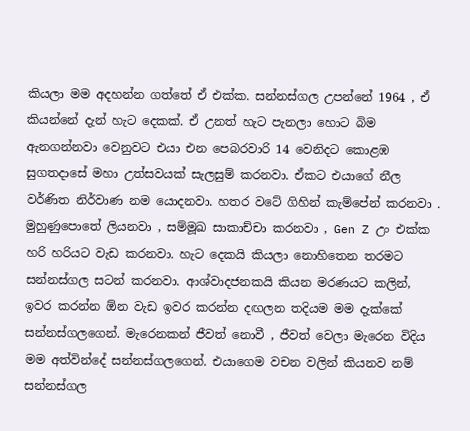කියලා මම අදහන්න ගත්තේ ඒ එක්ක. සන්නස්ගල උපන්නේ 1964 , ඒ කියන්නේ දැන් හැට දෙකක්. ඒ උනත් හැට පැනලා හොට බිම ඇනගන්නවා වෙනුවට එයා එන පෙබරවාරි 14 වෙනිදට කොළඹ සුගතදාසේ මහා උත්සවයක් සැලසුම් කරනවා. ඒකට එයාගේ නීල වර්ණිත නිර්වාණ නම යොදනවා. හතර වටේ ගිහින් කැම්පේන් කරනවා . මුහුණුපොතේ ලියනවා , සම්මූඛ සාකාච්චා කරනවා , Gen Z උං එක්ක හරි හරියට වැඩ කරනවා. හැට දෙකයි කියලා නොහිතෙන තරමට සන්නස්ගල සටන් කරනවා. ආශ්වාදජනකයි කියන මරණයට කලින්, ඉවර කරන්න ඕන වැඩ ඉවර කරන්න දඟලන තදියම මම දැක්කේ සන්නස්ගලගෙන්. මැරෙනකන් ජීවත් නොවී , ජීවත් වෙලා මැරෙන විදිය මම අත්වින්දේ සන්නස්ගලගෙන්. එයාගෙම වචන වලින් කියනව නම් සන්නස්ගල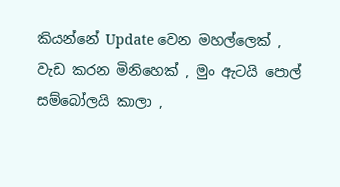කියන්නේ Update වෙන මහල්ලෙක් , වැඩ කරන මිනිහෙක් , මුං ඇටයි පොල් සම්බෝලයි කාලා ,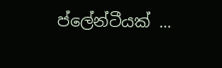ප්ලේන්ටීයක් ...